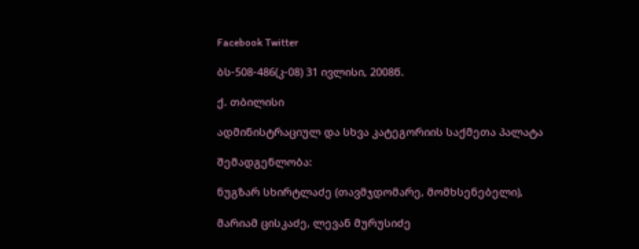Facebook Twitter

ბს-508-486(კ-08) 31 ივლისი, 2008წ.

ქ. თბილისი

ადმინისტრაციულ და სხვა კატეგორიის საქმეთა პალატა

შემადგენლობა:

ნუგზარ სხირტლაძე (თავმჯდომარე, მომხსენებელი),

მარიამ ცისკაძე, ლევან მურუსიძე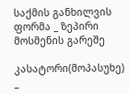საქმის განხილვის ფორმა _ ზეპირი მოსმენის გარეშე

კასატორი(მოპასუხე) _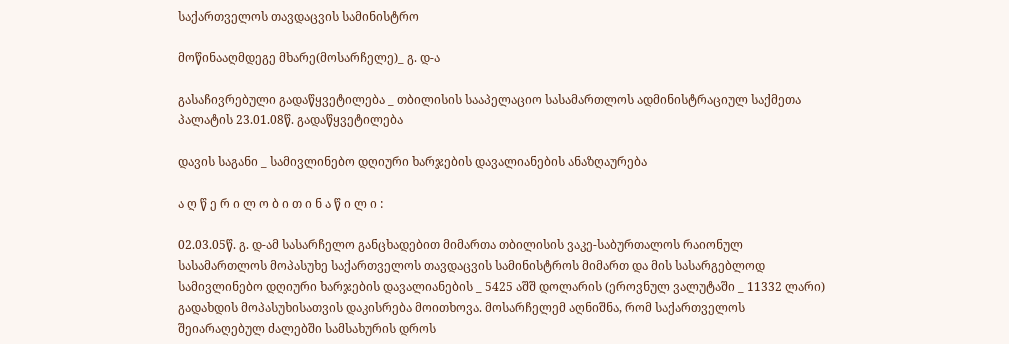საქართველოს თავდაცვის სამინისტრო

მოწინააღმდეგე მხარე(მოსარჩელე)_ გ. დ-ა

გასაჩივრებული გადაწყვეტილება _ თბილისის სააპელაციო სასამართლოს ადმინისტრაციულ საქმეთა პალატის 23.01.08წ. გადაწყვეტილება

დავის საგანი _ სამივლინებო დღიური ხარჯების დავალიანების ანაზღაურება

ა ღ წ ე რ ი ლ ო ბ ი თ ი ნ ა წ ი ლ ი :

02.03.05წ. გ. დ-ამ სასარჩელო განცხადებით მიმართა თბილისის ვაკე-საბურთალოს რაიონულ სასამართლოს მოპასუხე საქართველოს თავდაცვის სამინისტროს მიმართ და მის სასარგებლოდ სამივლინებო დღიური ხარჯების დავალიანების _ 5425 აშშ დოლარის (ეროვნულ ვალუტაში _ 11332 ლარი) გადახდის მოპასუხისათვის დაკისრება მოითხოვა. მოსარჩელემ აღნიშნა, რომ საქართველოს შეიარაღებულ ძალებში სამსახურის დროს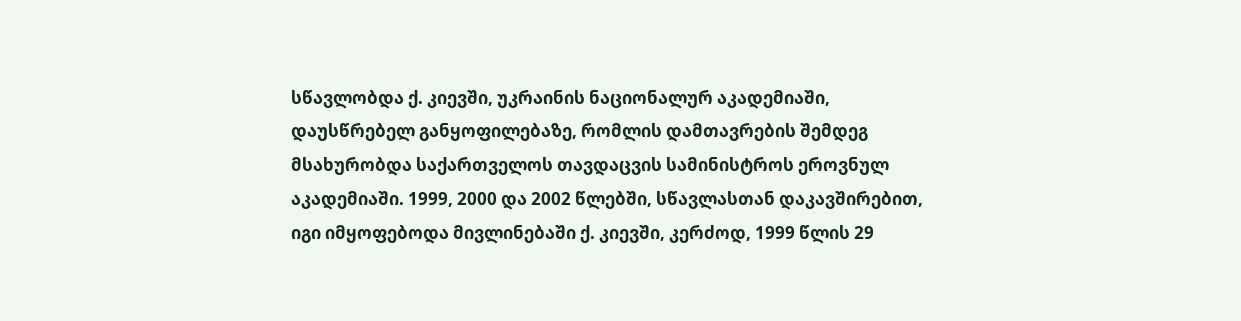სწავლობდა ქ. კიევში, უკრაინის ნაციონალურ აკადემიაში, დაუსწრებელ განყოფილებაზე, რომლის დამთავრების შემდეგ მსახურობდა საქართველოს თავდაცვის სამინისტროს ეროვნულ აკადემიაში. 1999, 2000 და 2002 წლებში, სწავლასთან დაკავშირებით, იგი იმყოფებოდა მივლინებაში ქ. კიევში, კერძოდ, 1999 წლის 29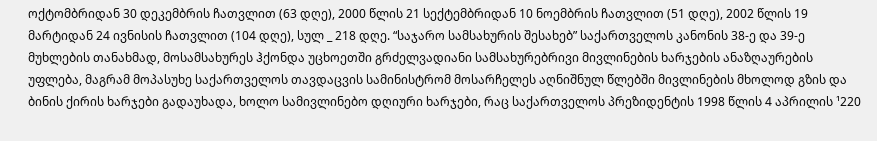ოქტომბრიდან 30 დეკემბრის ჩათვლით (63 დღე), 2000 წლის 21 სექტემბრიდან 10 ნოემბრის ჩათვლით (51 დღე), 2002 წლის 19 მარტიდან 24 ივნისის ჩათვლით (104 დღე), სულ _ 218 დღე. “საჯარო სამსახურის შესახებ” საქართველოს კანონის 38-ე და 39-ე მუხლების თანახმად, მოსამსახურეს ჰქონდა უცხოეთში გრძელვადიანი სამსახურებრივი მივლინების ხარჯების ანაზღაურების უფლება, მაგრამ მოპასუხე საქართველოს თავდაცვის სამინისტრომ მოსარჩელეს აღნიშნულ წლებში მივლინების მხოლოდ გზის და ბინის ქირის ხარჯები გადაუხადა, ხოლო სამივლინებო დღიური ხარჯები, რაც საქართველოს პრეზიდენტის 1998 წლის 4 აპრილის ¹220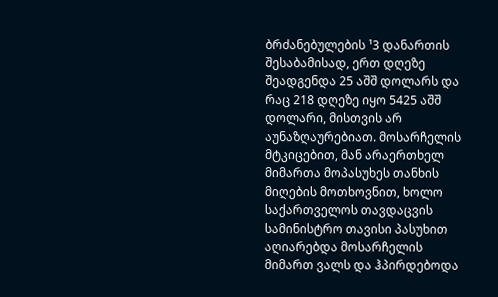ბრძანებულების ¹3 დანართის შესაბამისად, ერთ დღეზე შეადგენდა 25 აშშ დოლარს და რაც 218 დღეზე იყო 5425 აშშ დოლარი, მისთვის არ აუნაზღაურებიათ. მოსარჩელის მტკიცებით, მან არაერთხელ მიმართა მოპასუხეს თანხის მიღების მოთხოვნით, ხოლო საქართველოს თავდაცვის სამინისტრო თავისი პასუხით აღიარებდა მოსარჩელის მიმართ ვალს და ჰპირდებოდა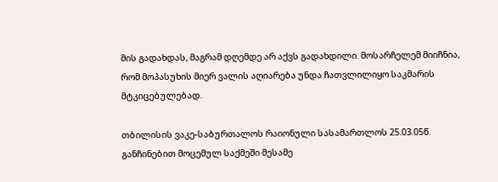მის გადახდას, მაგრამ დღემდე არ აქვს გადახდილი. მოსარჩელემ მიიჩნია, რომ მოპასუხის მიერ ვალის აღიარება უნდა ჩათვლილიყო საკმარის მტკიცებულებად.

თბილისის ვაკე-საბურთალოს რაიონული სასამართლოს 25.03.05წ. განჩინებით მოცემულ საქმეში მესამე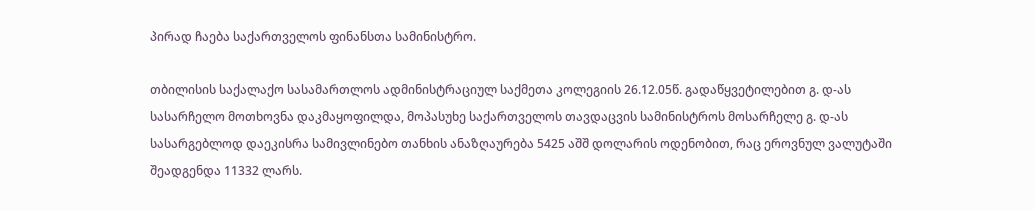პირად ჩაება საქართველოს ფინანსთა სამინისტრო.

თბილისის საქალაქო სასამართლოს ადმინისტრაციულ საქმეთა კოლეგიის 26.12.05წ. გადაწყვეტილებით გ. დ-ას სასარჩელო მოთხოვნა დაკმაყოფილდა, მოპასუხე საქართველოს თავდაცვის სამინისტროს მოსარჩელე გ. დ-ას სასარგებლოდ დაეკისრა სამივლინებო თანხის ანაზღაურება 5425 აშშ დოლარის ოდენობით, რაც ეროვნულ ვალუტაში შეადგენდა 11332 ლარს.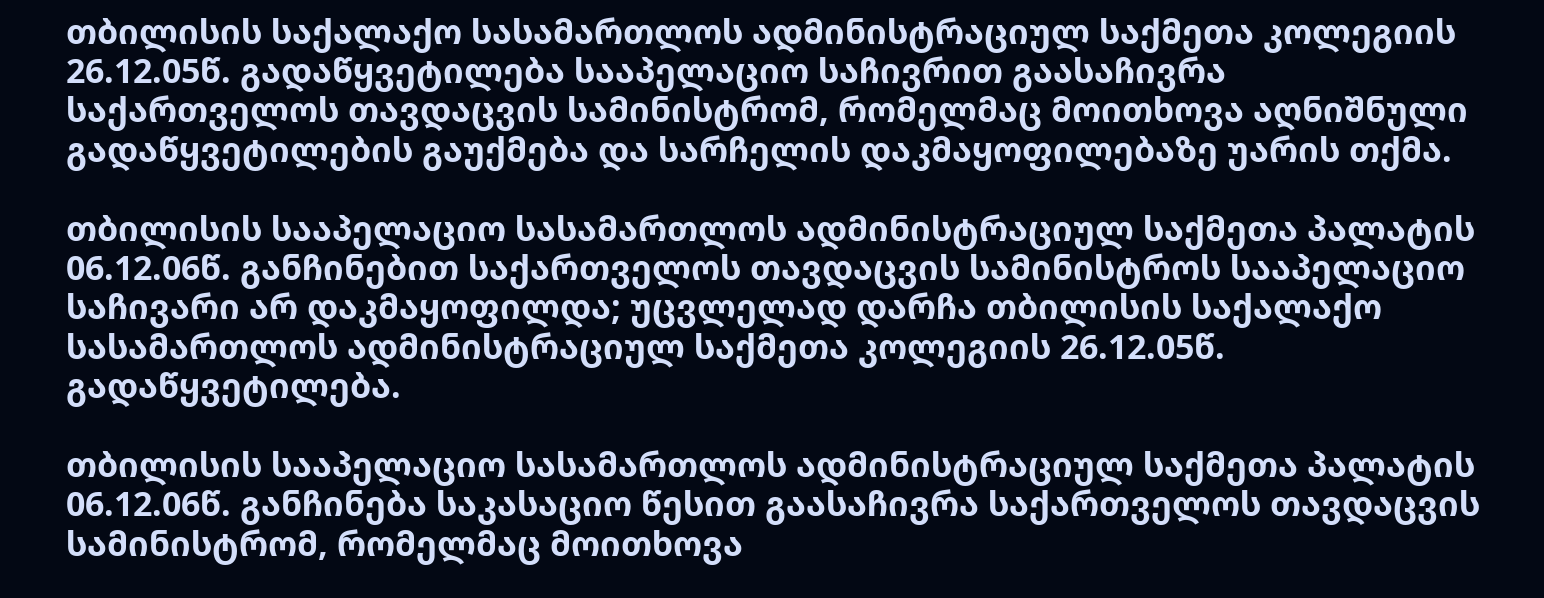თბილისის საქალაქო სასამართლოს ადმინისტრაციულ საქმეთა კოლეგიის 26.12.05წ. გადაწყვეტილება სააპელაციო საჩივრით გაასაჩივრა საქართველოს თავდაცვის სამინისტრომ, რომელმაც მოითხოვა აღნიშნული გადაწყვეტილების გაუქმება და სარჩელის დაკმაყოფილებაზე უარის თქმა.

თბილისის სააპელაციო სასამართლოს ადმინისტრაციულ საქმეთა პალატის 06.12.06წ. განჩინებით საქართველოს თავდაცვის სამინისტროს სააპელაციო საჩივარი არ დაკმაყოფილდა; უცვლელად დარჩა თბილისის საქალაქო სასამართლოს ადმინისტრაციულ საქმეთა კოლეგიის 26.12.05წ. გადაწყვეტილება.

თბილისის სააპელაციო სასამართლოს ადმინისტრაციულ საქმეთა პალატის 06.12.06წ. განჩინება საკასაციო წესით გაასაჩივრა საქართველოს თავდაცვის სამინისტრომ, რომელმაც მოითხოვა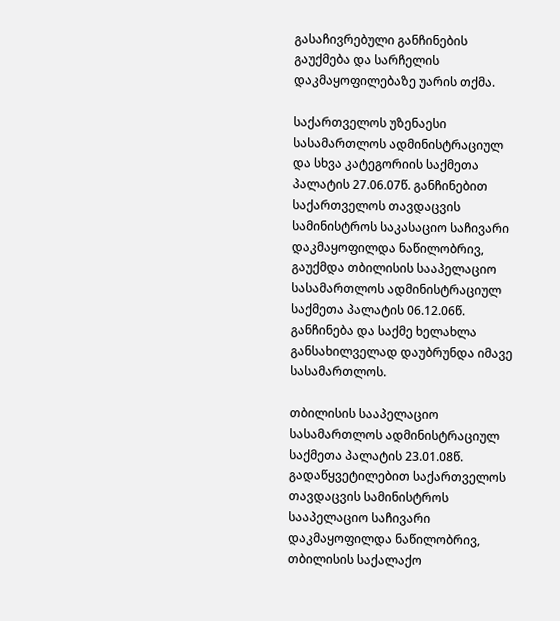გასაჩივრებული განჩინების გაუქმება და სარჩელის დაკმაყოფილებაზე უარის თქმა.

საქართველოს უზენაესი სასამართლოს ადმინისტრაციულ და სხვა კატეგორიის საქმეთა პალატის 27.06.07წ. განჩინებით საქართველოს თავდაცვის სამინისტროს საკასაციო საჩივარი დაკმაყოფილდა ნაწილობრივ, გაუქმდა თბილისის სააპელაციო სასამართლოს ადმინისტრაციულ საქმეთა პალატის 06.12.06წ. განჩინება და საქმე ხელახლა განსახილველად დაუბრუნდა იმავე სასამართლოს.

თბილისის სააპელაციო სასამართლოს ადმინისტრაციულ საქმეთა პალატის 23.01.08წ. გადაწყვეტილებით საქართველოს თავდაცვის სამინისტროს სააპელაციო საჩივარი დაკმაყოფილდა ნაწილობრივ, თბილისის საქალაქო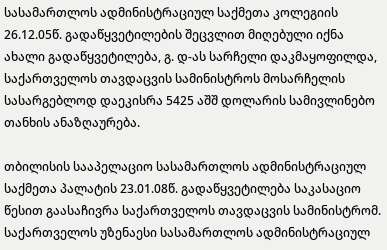სასამართლოს ადმინისტრაციულ საქმეთა კოლეგიის 26.12.05წ. გადაწყვეტილების შეცვლით მიღებული იქნა ახალი გადაწყვეტილება, გ. დ-ას სარჩელი დაკმაყოფილდა, საქართველოს თავდაცვის სამინისტროს მოსარჩელის სასარგებლოდ დაეკისრა 5425 აშშ დოლარის სამივლინებო თანხის ანაზღაურება.

თბილისის სააპელაციო სასამართლოს ადმინისტრაციულ საქმეთა პალატის 23.01.08წ. გადაწყვეტილება საკასაციო წესით გაასაჩივრა საქართველოს თავდაცვის სამინისტრომ. საქართველოს უზენაესი სასამართლოს ადმინისტრაციულ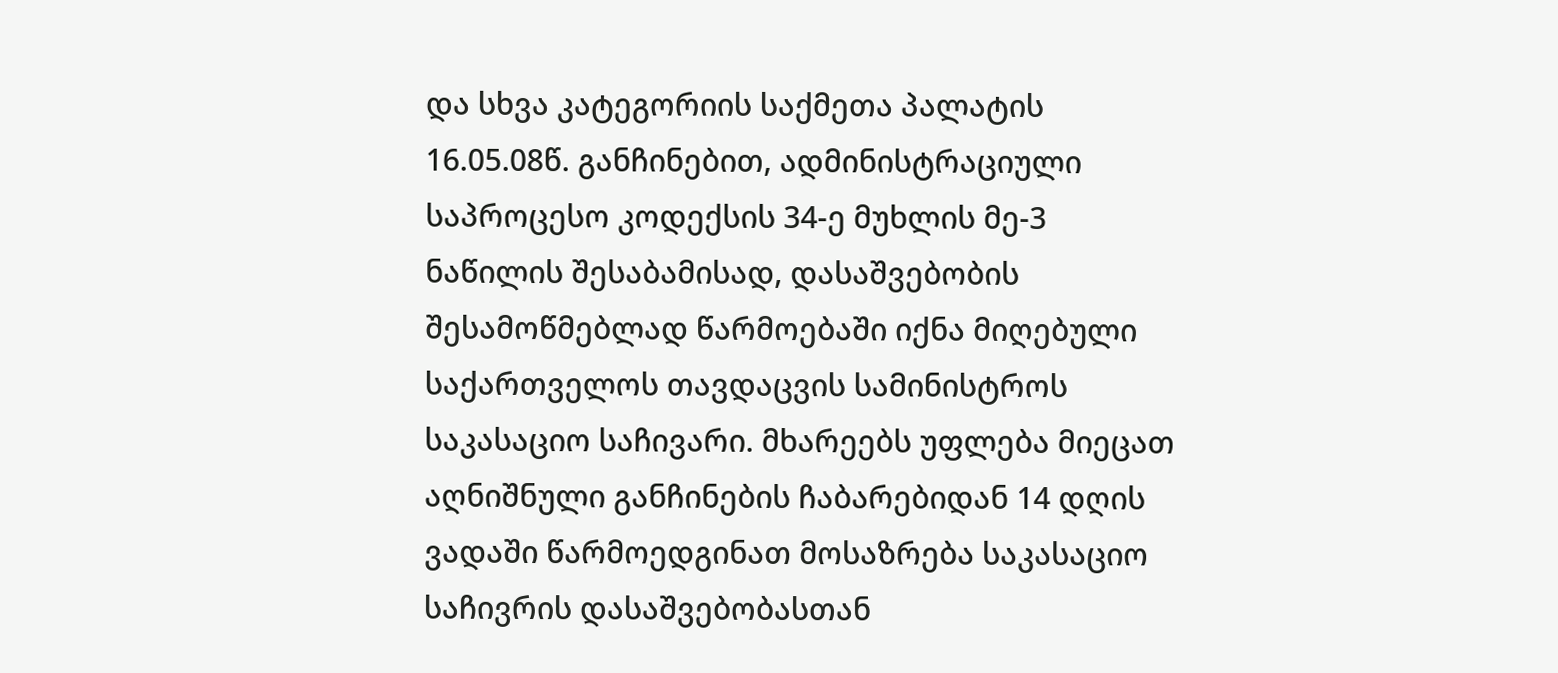და სხვა კატეგორიის საქმეთა პალატის 16.05.08წ. განჩინებით, ადმინისტრაციული საპროცესო კოდექსის 34-ე მუხლის მე-3 ნაწილის შესაბამისად, დასაშვებობის შესამოწმებლად წარმოებაში იქნა მიღებული საქართველოს თავდაცვის სამინისტროს საკასაციო საჩივარი. მხარეებს უფლება მიეცათ აღნიშნული განჩინების ჩაბარებიდან 14 დღის ვადაში წარმოედგინათ მოსაზრება საკასაციო საჩივრის დასაშვებობასთან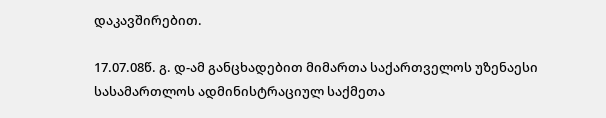დაკავშირებით.

17.07.08წ. გ. დ-ამ განცხადებით მიმართა საქართველოს უზენაესი სასამართლოს ადმინისტრაციულ საქმეთა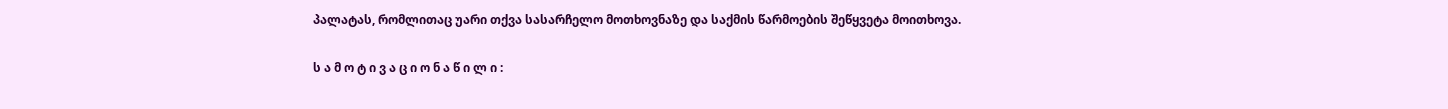პალატას, რომლითაც უარი თქვა სასარჩელო მოთხოვნაზე და საქმის წარმოების შეწყვეტა მოითხოვა.

ს ა მ ო ტ ი ვ ა ც ი ო ნ ა წ ი ლ ი :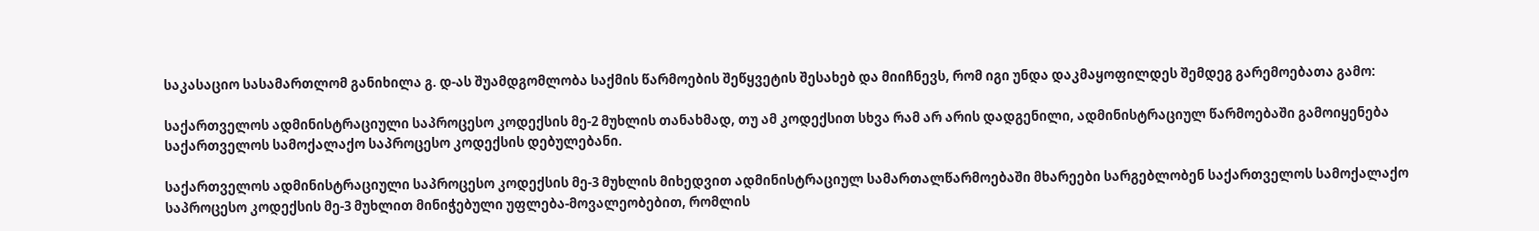საკასაციო სასამართლომ განიხილა გ. დ-ას შუამდგომლობა საქმის წარმოების შეწყვეტის შესახებ და მიიჩნევს, რომ იგი უნდა დაკმაყოფილდეს შემდეგ გარემოებათა გამო:

საქართველოს ადმინისტრაციული საპროცესო კოდექსის მე-2 მუხლის თანახმად, თუ ამ კოდექსით სხვა რამ არ არის დადგენილი, ადმინისტრაციულ წარმოებაში გამოიყენება საქართველოს სამოქალაქო საპროცესო კოდექსის დებულებანი.

საქართველოს ადმინისტრაციული საპროცესო კოდექსის მე-3 მუხლის მიხედვით ადმინისტრაციულ სამართალწარმოებაში მხარეები სარგებლობენ საქართველოს სამოქალაქო საპროცესო კოდექსის მე-3 მუხლით მინიჭებული უფლება-მოვალეობებით, რომლის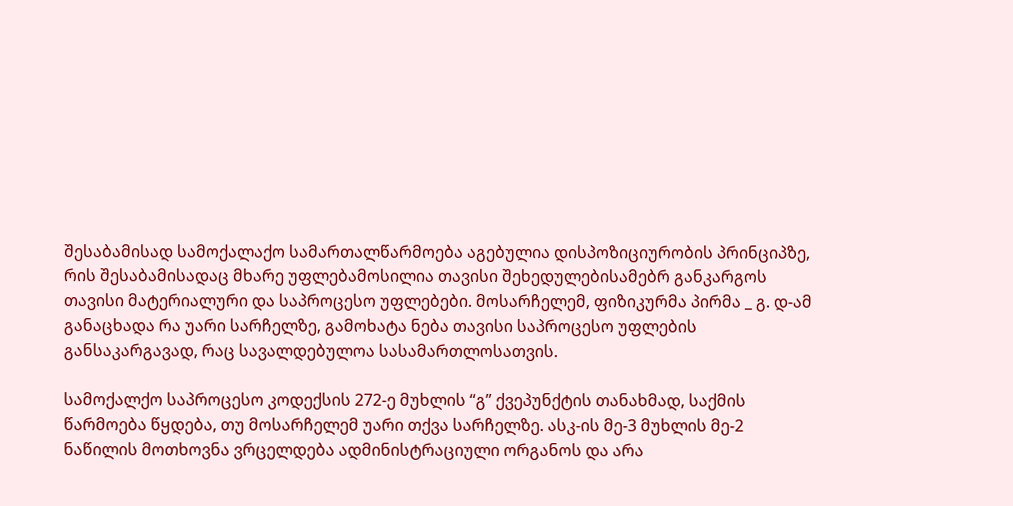შესაბამისად სამოქალაქო სამართალწარმოება აგებულია დისპოზიციურობის პრინციპზე, რის შესაბამისადაც მხარე უფლებამოსილია თავისი შეხედულებისამებრ განკარგოს თავისი მატერიალური და საპროცესო უფლებები. მოსარჩელემ, ფიზიკურმა პირმა _ გ. დ-ამ განაცხადა რა უარი სარჩელზე, გამოხატა ნება თავისი საპროცესო უფლების განსაკარგავად, რაც სავალდებულოა სასამართლოსათვის.

სამოქალქო საპროცესო კოდექსის 272-ე მუხლის “გ” ქვეპუნქტის თანახმად, საქმის წარმოება წყდება, თუ მოსარჩელემ უარი თქვა სარჩელზე. ასკ-ის მე-3 მუხლის მე-2 ნაწილის მოთხოვნა ვრცელდება ადმინისტრაციული ორგანოს და არა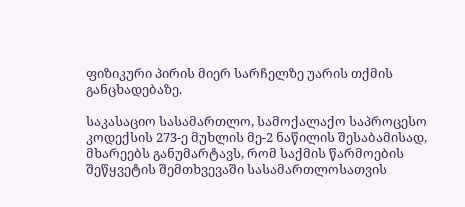ფიზიკური პირის მიერ სარჩელზე უარის თქმის განცხადებაზე.

საკასაციო სასამართლო, სამოქალაქო საპროცესო კოდექსის 273-ე მუხლის მე-2 ნაწილის შესაბამისად, მხარეებს განუმარტავს, რომ საქმის წარმოების შეწყვეტის შემთხვევაში სასამართლოსათვის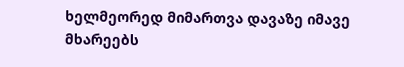ხელმეორედ მიმართვა დავაზე იმავე მხარეებს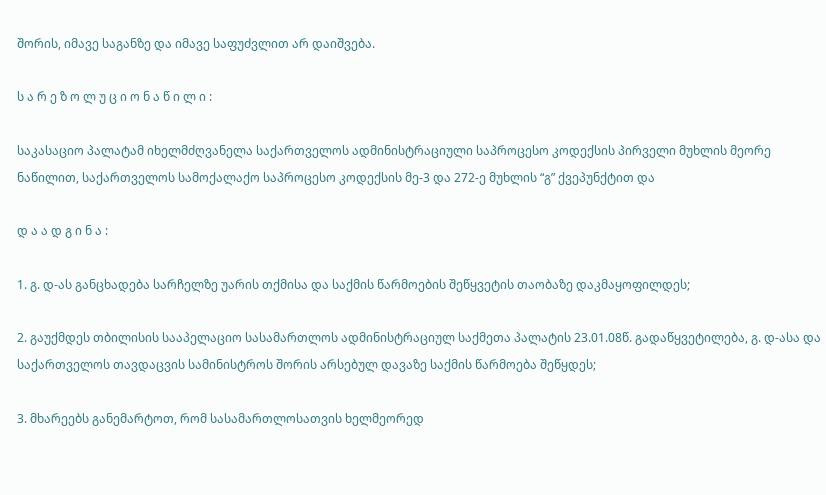შორის, იმავე საგანზე და იმავე საფუძვლით არ დაიშვება.

ს ა რ ე ზ ო ლ უ ც ი ო ნ ა წ ი ლ ი :

საკასაციო პალატამ იხელმძღვანელა საქართველოს ადმინისტრაციული საპროცესო კოდექსის პირველი მუხლის მეორე ნაწილით, საქართველოს სამოქალაქო საპროცესო კოდექსის მე-3 და 272-ე მუხლის “გ” ქვეპუნქტით და

დ ა ა დ გ ი ნ ა :

1. გ. დ-ას განცხადება სარჩელზე უარის თქმისა და საქმის წარმოების შეწყვეტის თაობაზე დაკმაყოფილდეს;

2. გაუქმდეს თბილისის სააპელაციო სასამართლოს ადმინისტრაციულ საქმეთა პალატის 23.01.08წ. გადაწყვეტილება, გ. დ-ასა და საქართველოს თავდაცვის სამინისტროს შორის არსებულ დავაზე საქმის წარმოება შეწყდეს;

3. მხარეებს განემარტოთ, რომ სასამართლოსათვის ხელმეორედ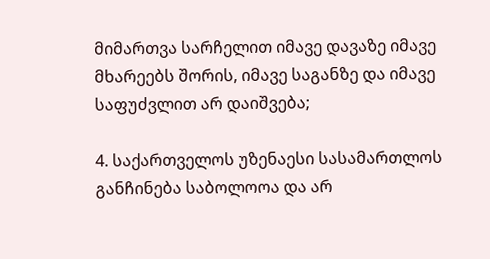მიმართვა სარჩელით იმავე დავაზე იმავე მხარეებს შორის, იმავე საგანზე და იმავე საფუძვლით არ დაიშვება;

4. საქართველოს უზენაესი სასამართლოს განჩინება საბოლოოა და არ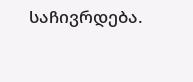საჩივრდება.